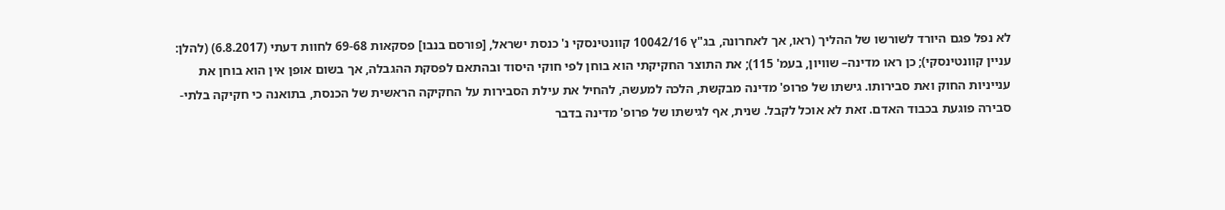לא נפל פגם היורד לשורשו של ההליך (ראו, אך לאחרונה, בג"ץ 10042/16 קוונטינסקי נ' כנסת ישראל, [פורסם בנבו] פסקאות 69-68 לחוות דעתי (6.8.2017) (להלן: עניין קוונטינסקי); כן ראו מדינה– שוויון, בעמ' 115); את התוצר החקיקתי הוא בוחן לפי חוקי היסוד ובהתאם לפסקת ההגבלה, אך בשום אופן אין הוא בוחן את ענייניות החוק ואת סבירותו. גישתו של פרופ' מדינה מבקשת, הלכה למעשה, להחיל את עילת הסבירות על החקיקה הראשית של הכנסת, בתואנה כי חקיקה בלתי-סבירה פוגעת בכבוד האדם. זאת לא אוכל לקבל. שנית, אף לגישתו של פרופ' מדינה בדבר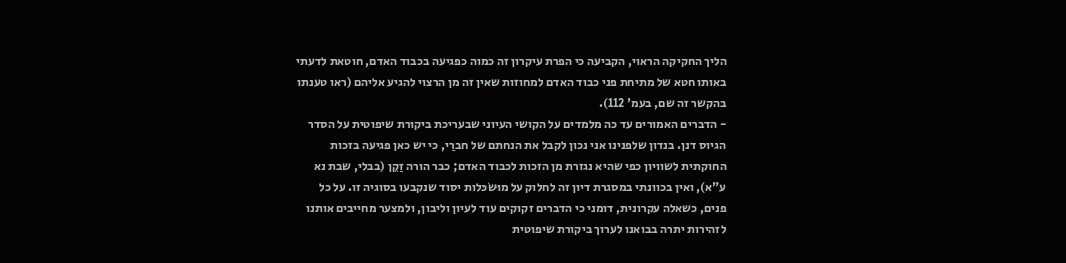הליך החקיקה הראוי, הקביעה כי הפרת עיקרון זה כמוה כפגיעה בכבוד האדם, חוטאת לדעתי באותו חטא של מתיחת פני כבוד האדם למחוזות שאין זה מן הרצוי להגיע אליהם (ראו טענתו בהקשר זה שם, בעמ' 112).
- הדברים האמורים עד כה מלמדים על הקושי העיוני שבעריכת ביקורת שיפוטית על הסדר הגיוס דנן. בנדון שלפנינו אני נכון לקבל את הנחתם של חברַי, כי יש כאן פגיעה בזכות החוקתית לשוויון כפי שהיא נגזרת מן הזכות לכבוד האדם; כבר הורה זַקֵן (בבלי, שבת נא ע"א), ואין בכוונתי במסגרת דיון זה לחלוק על מוּשׂכּלות יסוד שנקבעו בסוגיה זו. על כל פנים, כשאלה עקרונית, דומני כי הדברים זקוקים עוד לעיון וליבון, ולמצער מחייבים אותנו לזהירות יתרה בבואנו לערוך ביקורת שיפוטית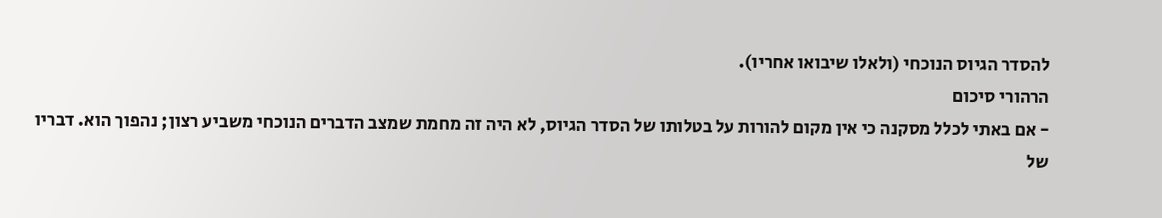להסדר הגיוס הנוכחי (ולאלו שיבואו אחריו).
הרהורי סיכום
- אם באתי לכלל מסקנה כי אין מקום להורות על בטלותו של הסדר הגיוס, לא היה זה מחמת שמצב הדברים הנוכחי משביע רצון; נהפוך הוא. דבריו של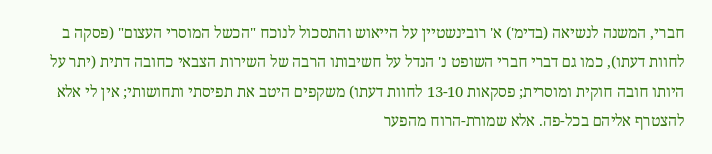חברי, המשנה לנשיאה (בדימ') א' רובינשטיין על הייאוש והתסכול לנוכח "הכשל המוסרי העצום" (פסקה ב לחוות דעתו), כמו גם דברי חברי השופט נ' הנדל על חשיבותו הרבה של השירות הצבאי כחובה דתית (יתר על היותו חובה חוקית ומוסרית; פסקאות 13-10 לחוות דעתו) משקפים היטב את תפיסתי ותחושותי; אין לי אלא להצטרף אליהם בכל-פה. אלא שמורת-הרוח מהפער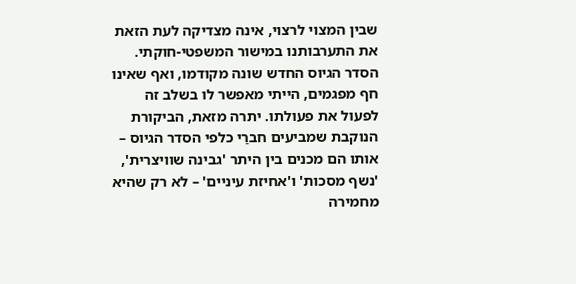שבין המצוי לרצוי, אינה מצדיקה לעת הזאת את התערבותנו במישור המשפטי-חוקתי. הסדר הגיוס החדש שונה מקודמו, ואף שאינו חף מפגמים, הייתי מאפשר לו בשלב זה לפעול את פעולתו. יתרה מזאת, הביקורת הנוקבת שמביעים חברַי כלפי הסדר הגיוס – אותו הם מכנים בין היתר 'גבינה שוויצרית', 'נשף מסכות' ו'אחיזת עיניים' – לא רק שהיא מחמירה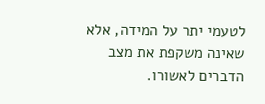לטעמי יתר על המידה, אלא שאינה משקפת את מצב הדברים לאשורו.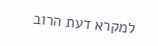למקרא דעת הרוב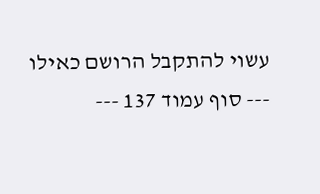עשוי להתקבל הרושם כאילו
--- סוף עמוד 137 ---